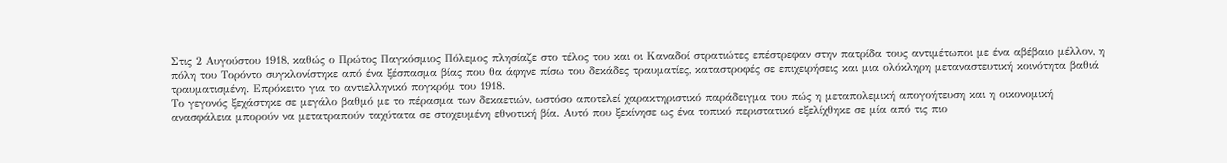Στις 2 Αυγούστου 1918, καθώς ο Πρώτος Παγκόσμιος Πόλεμος πλησίαζε στο τέλος του και οι Καναδοί στρατιώτες επέστρεφαν στην πατρίδα τους αντιμέτωποι με ένα αβέβαιο μέλλον, η πόλη του Τορόντο συγκλονίστηκε από ένα ξέσπασμα βίας που θα άφηνε πίσω του δεκάδες τραυματίες, καταστροφές σε επιχειρήσεις και μια ολόκληρη μεταναστευτική κοινότητα βαθιά τραυματισμένη. Επρόκειτο για το αντιελληνικό πογκρόμ του 1918.
Το γεγονός ξεχάστηκε σε μεγάλο βαθμό με το πέρασμα των δεκαετιών, ωστόσο αποτελεί χαρακτηριστικό παράδειγμα του πώς η μεταπολεμική απογοήτευση και η οικονομική ανασφάλεια μπορούν να μετατραπούν ταχύτατα σε στοχευμένη εθνοτική βία. Αυτό που ξεκίνησε ως ένα τοπικό περιστατικό εξελίχθηκε σε μία από τις πιο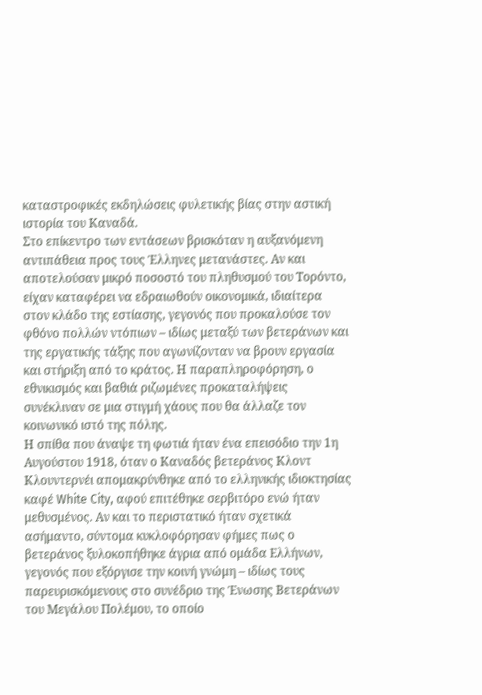καταστροφικές εκδηλώσεις φυλετικής βίας στην αστική ιστορία του Καναδά.
Στο επίκεντρο των εντάσεων βρισκόταν η αυξανόμενη αντιπάθεια προς τους Έλληνες μετανάστες. Αν και αποτελούσαν μικρό ποσοστό του πληθυσμού του Τορόντο, είχαν καταφέρει να εδραιωθούν οικονομικά, ιδιαίτερα στον κλάδο της εστίασης, γεγονός που προκαλούσε τον φθόνο πολλών ντόπιων – ιδίως μεταξύ των βετεράνων και της εργατικής τάξης που αγωνίζονταν να βρουν εργασία και στήριξη από το κράτος. Η παραπληροφόρηση, ο εθνικισμός και βαθιά ριζωμένες προκαταλήψεις συνέκλιναν σε μια στιγμή χάους που θα άλλαζε τον κοινωνικό ιστό της πόλης.
Η σπίθα που άναψε τη φωτιά ήταν ένα επεισόδιο την 1η Αυγούστου 1918, όταν ο Καναδός βετεράνος Κλοντ Κλουντερνέι απομακρύνθηκε από το ελληνικής ιδιοκτησίας καφέ White City, αφού επιτέθηκε σερβιτόρο ενώ ήταν μεθυσμένος. Αν και το περιστατικό ήταν σχετικά ασήμαντο, σύντομα κυκλοφόρησαν φήμες πως ο βετεράνος ξυλοκοπήθηκε άγρια από ομάδα Ελλήνων, γεγονός που εξόργισε την κοινή γνώμη – ιδίως τους παρευρισκόμενους στο συνέδριο της Ένωσης Βετεράνων του Μεγάλου Πολέμου, το οποίο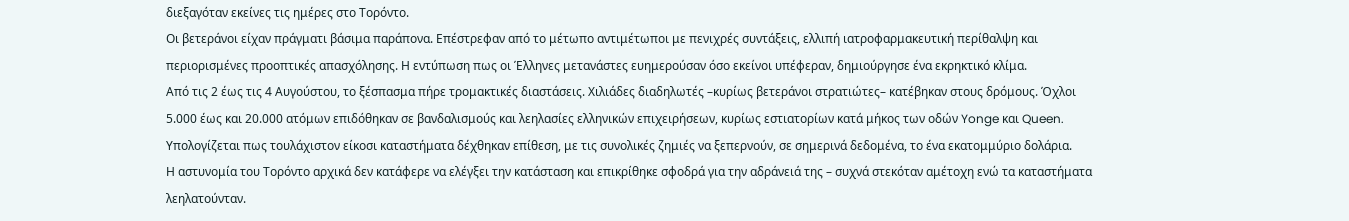διεξαγόταν εκείνες τις ημέρες στο Τορόντο.
Οι βετεράνοι είχαν πράγματι βάσιμα παράπονα. Επέστρεφαν από το μέτωπο αντιμέτωποι με πενιχρές συντάξεις, ελλιπή ιατροφαρμακευτική περίθαλψη και περιορισμένες προοπτικές απασχόλησης. Η εντύπωση πως οι Έλληνες μετανάστες ευημερούσαν όσο εκείνοι υπέφεραν, δημιούργησε ένα εκρηκτικό κλίμα.
Από τις 2 έως τις 4 Αυγούστου, το ξέσπασμα πήρε τρομακτικές διαστάσεις. Χιλιάδες διαδηλωτές –κυρίως βετεράνοι στρατιώτες– κατέβηκαν στους δρόμους. Όχλοι 5.000 έως και 20.000 ατόμων επιδόθηκαν σε βανδαλισμούς και λεηλασίες ελληνικών επιχειρήσεων, κυρίως εστιατορίων κατά μήκος των οδών Yonge και Queen. Υπολογίζεται πως τουλάχιστον είκοσι καταστήματα δέχθηκαν επίθεση, με τις συνολικές ζημιές να ξεπερνούν, σε σημερινά δεδομένα, το ένα εκατομμύριο δολάρια.
Η αστυνομία του Τορόντο αρχικά δεν κατάφερε να ελέγξει την κατάσταση και επικρίθηκε σφοδρά για την αδράνειά της – συχνά στεκόταν αμέτοχη ενώ τα καταστήματα λεηλατούνταν.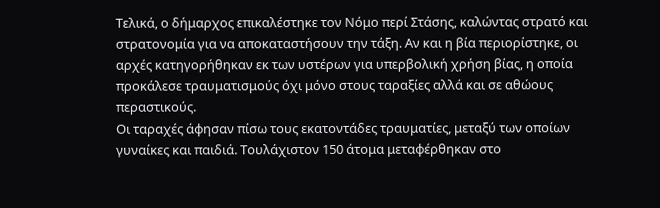Τελικά, ο δήμαρχος επικαλέστηκε τον Νόμο περί Στάσης, καλώντας στρατό και στρατονομία για να αποκαταστήσουν την τάξη. Αν και η βία περιορίστηκε, οι αρχές κατηγορήθηκαν εκ των υστέρων για υπερβολική χρήση βίας, η οποία προκάλεσε τραυματισμούς όχι μόνο στους ταραξίες αλλά και σε αθώους περαστικούς.
Οι ταραχές άφησαν πίσω τους εκατοντάδες τραυματίες, μεταξύ των οποίων γυναίκες και παιδιά. Τουλάχιστον 150 άτομα μεταφέρθηκαν στο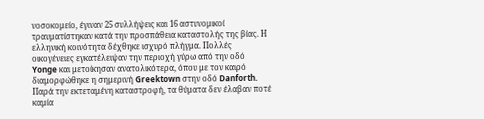νοσοκομείο, έγιναν 25 συλλήψεις και 16 αστυνομικοί τραυματίστηκαν κατά την προσπάθεια καταστολής της βίας. Η ελληνική κοινότητα δέχθηκε ισχυρό πλήγμα. Πολλές οικογένειες εγκατέλειψαν την περιοχή γύρω από την οδό Yonge και μετοίκησαν ανατολικότερα, όπου με τον καιρό διαμορφώθηκε η σημερινή Greektown στην οδό Danforth.
Παρά την εκτεταμένη καταστροφή, τα θύματα δεν έλαβαν ποτέ καμία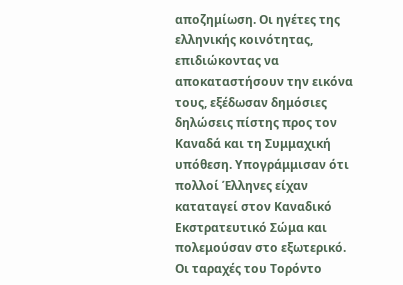αποζημίωση. Οι ηγέτες της ελληνικής κοινότητας, επιδιώκοντας να αποκαταστήσουν την εικόνα τους, εξέδωσαν δημόσιες δηλώσεις πίστης προς τον Καναδά και τη Συμμαχική υπόθεση. Υπογράμμισαν ότι πολλοί Έλληνες είχαν καταταγεί στον Καναδικό Εκστρατευτικό Σώμα και πολεμούσαν στο εξωτερικό.
Οι ταραχές του Τορόντο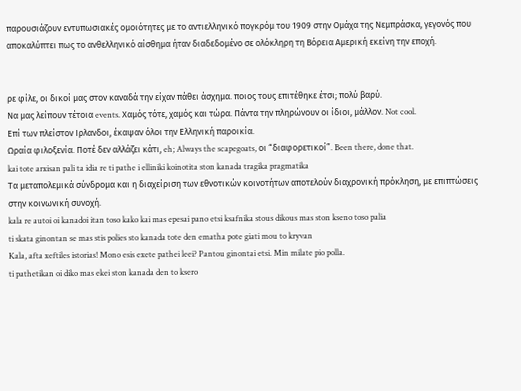παρουσιάζουν εντυπωσιακές ομοιότητες με το αντιελληνικό πογκρόμ του 1909 στην Ομάχα της Νεμπράσκα, γεγονός που αποκαλύπτει πως το ανθελληνικό αίσθημα ήταν διαδεδομένο σε ολόκληρη τη Βόρεια Αμερική εκείνη την εποχή.


ρε φίλε, οι δικοί μας στον καναδά την είχαν πάθει άσχημα. ποιος τους επιτέθηκε έτσι; πολύ βαρύ.
Να μας λείπουν τέτοια events. Χαμός τότε, χαμός και τώρα. Πάντα την πληρώνουν οι ίδιοι, μάλλον. Not cool.
Επί των πλείστον Ιρλανδοι, έκαψαν όλοι την Ελληνική παροικία.
Ωραία φιλοξενία. Ποτέ δεν αλλάζει κάτι, eh; Always the scapegoats, οι “διαφορετικοί”. Been there, done that.
kai tote arxisan pali ta idia re ti pathe i elliniki koinotita ston kanada tragika pragmatika
Τα μεταπολεμικά σύνδρομα και η διαχείριση των εθνοτικών κοινοτήτων αποτελούν διαχρονική πρόκληση, με επιπτώσεις στην κοινωνική συνοχή.
kala re autoi oi kanadoi itan toso kako kai mas epesai pano etsi ksafnika stous dikous mas ston kseno toso palia
ti skata ginontan se mas stis polies sto kanada tote den ematha pote giati mou to kryvan
Kala, afta xeftiles istorias! Mono esis exete pathei leei? Pantou ginontai etsi. Min milate pio polla.
ti pathetikan oi diko mas ekei ston kanada den to ksero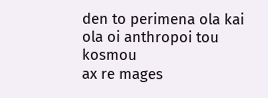den to perimena ola kai ola oi anthropoi tou kosmou
ax re mages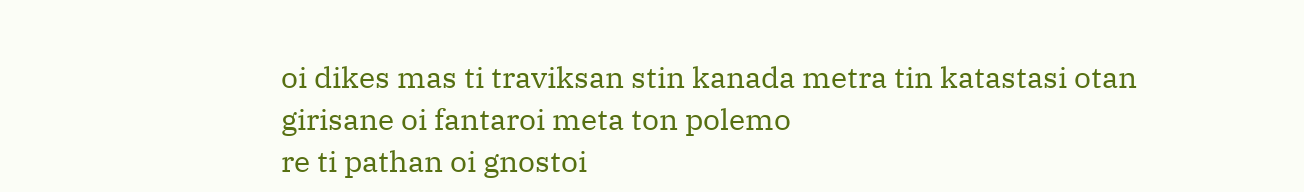oi dikes mas ti traviksan stin kanada metra tin katastasi otan girisane oi fantaroi meta ton polemo
re ti pathan oi gnostoi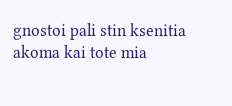gnostoi pali stin ksenitia akoma kai tote mia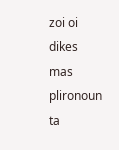zoi oi dikes mas plironoun ta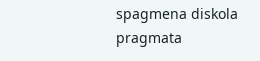spagmena diskola pragmata